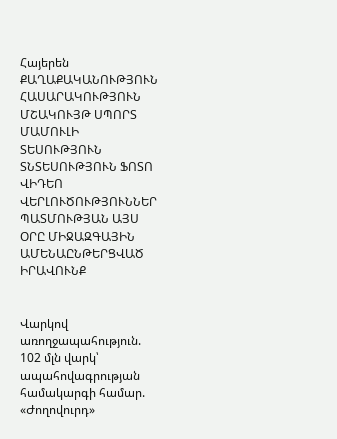Հայերեն
ՔԱՂԱՔԱԿԱՆՈՒԹՅՈՒՆ ՀԱՍԱՐԱԿՈՒԹՅՈՒՆ ՄՇԱԿՈՒՅԹ ՍՊՈՐՏ ՄԱՄՈՒԼԻ ՏԵՍՈՒԹՅՈՒՆ ՏՆՏԵՍՈՒԹՅՈՒՆ ՖՈՏՈ ՎԻԴԵՈ ՎԵՐԼՈՒԾՈՒԹՅՈՒՆՆԵՐ ՊԱՏՄՈՒԹՅԱՆ ԱՅՍ ՕՐԸ ՄԻՋԱԶԳԱՅԻՆ ԱՄԵՆԱԸՆԹԵՐՑՎԱԾ ԻՐԱՎՈՒՆՔ


Վարկով առողջապահություն. 102 մլն վարկ՝ ապահովագրության համակարգի համար. «Ժողովուրդ»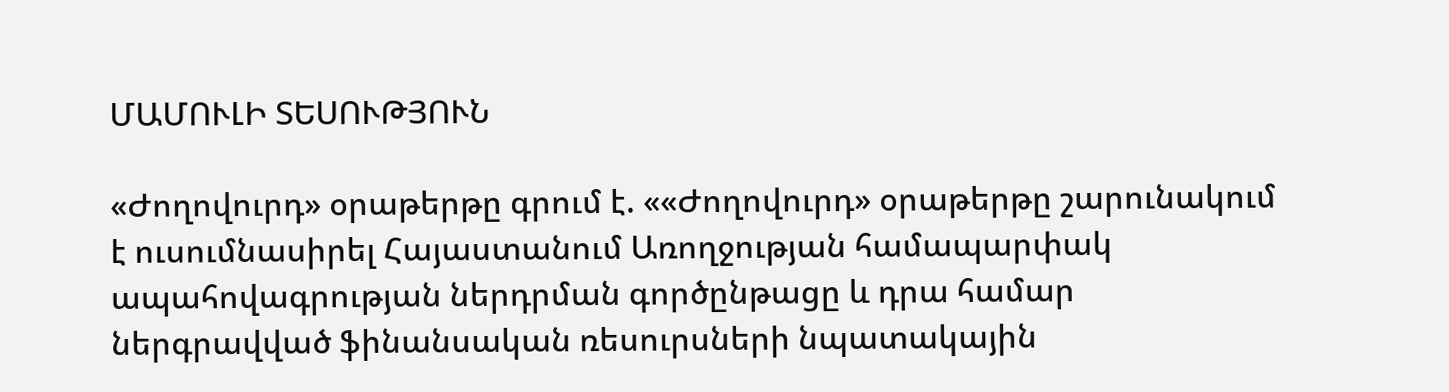ՄԱՄՈՒԼԻ ՏԵՍՈՒԹՅՈՒՆ

«Ժողովուրդ» օրաթերթը գրում է. ««Ժողովուրդ» օրաթերթը շարունակում է ուսումնասիրել Հայաստանում Առողջության համապարփակ ապահովագրության ներդրման գործընթացը և դրա համար ներգրավված ֆինանսական ռեսուրսների նպատակային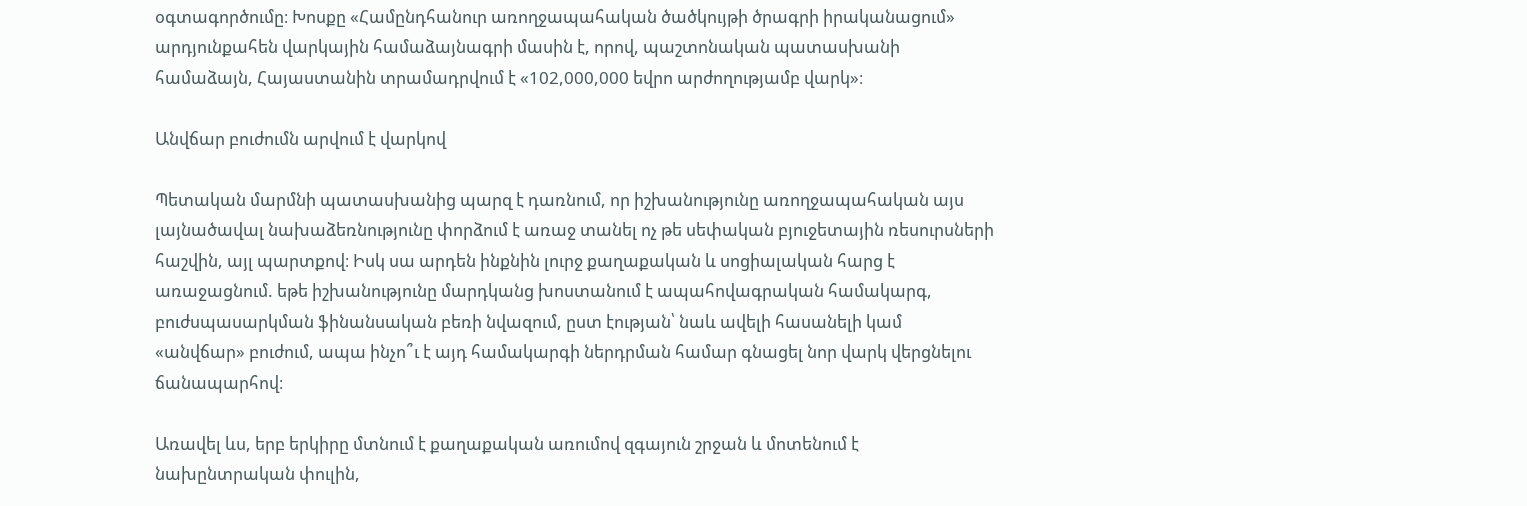օգտագործումը։ Խոսքը «Համընդհանուր առողջապահական ծածկույթի ծրագրի իրականացում» արդյունքահեն վարկային համաձայնագրի մասին է, որով, պաշտոնական պատասխանի համաձայն, Հայաստանին տրամադրվում է «102,000,000 եվրո արժողությամբ վարկ»։

Անվճար բուժումն արվում է վարկով

Պետական մարմնի պատասխանից պարզ է դառնում, որ իշխանությունը առողջապահական այս լայնածավալ նախաձեռնությունը փորձում է առաջ տանել ոչ թե սեփական բյուջետային ռեսուրսների հաշվին, այլ պարտքով։ Իսկ սա արդեն ինքնին լուրջ քաղաքական և սոցիալական հարց է առաջացնում. եթե իշխանությունը մարդկանց խոստանում է ապահովագրական համակարգ, բուժսպասարկման ֆինանսական բեռի նվազում, ըստ էության՝ նաև ավելի հասանելի կամ «անվճար» բուժում, ապա ինչո՞ւ է այդ համակարգի ներդրման համար գնացել նոր վարկ վերցնելու ճանապարհով։

Առավել ևս, երբ երկիրը մտնում է քաղաքական առումով զգայուն շրջան և մոտենում է նախընտրական փուլին,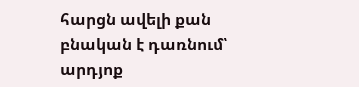հարցն ավելի քան բնական է դառնում՝ արդյոք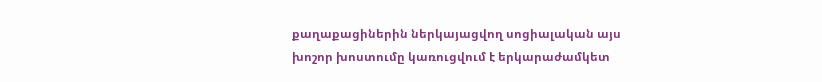քաղաքացիներին ներկայացվող սոցիալական այս խոշոր խոստումը կառուցվում է երկարաժամկետ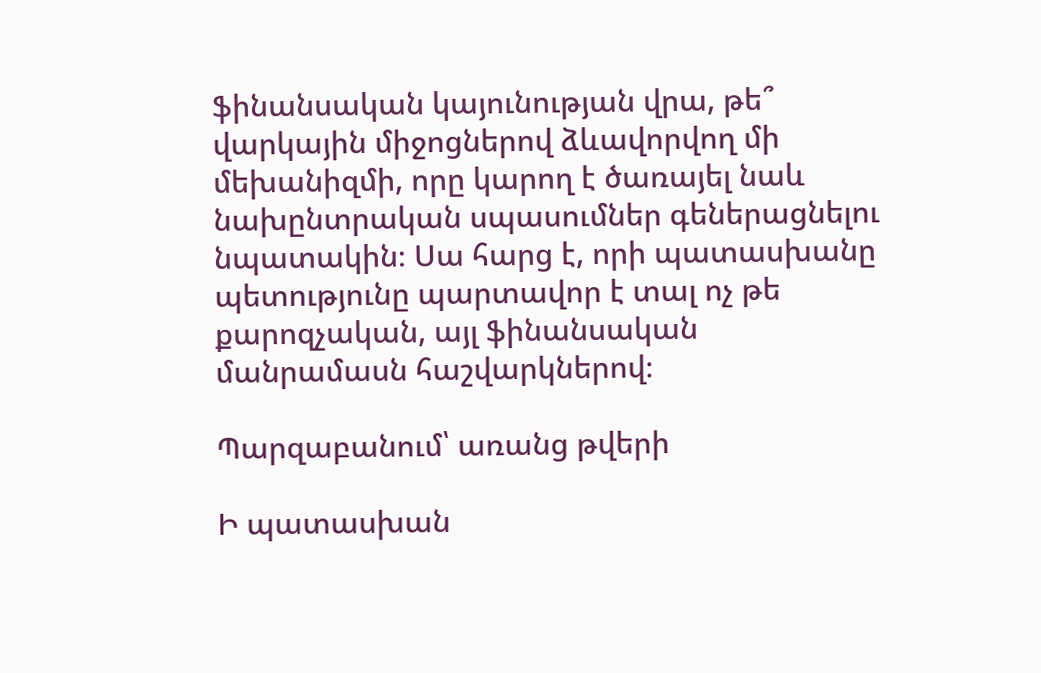ֆինանսական կայունության վրա, թե՞ վարկային միջոցներով ձևավորվող մի մեխանիզմի, որը կարող է ծառայել նաև նախընտրական սպասումներ գեներացնելու նպատակին։ Սա հարց է, որի պատասխանը պետությունը պարտավոր է տալ ոչ թե քարոզչական, այլ ֆինանսական մանրամասն հաշվարկներով։

Պարզաբանում՝ առանց թվերի

Ի պատասխան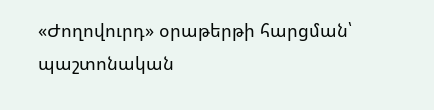«Ժողովուրդ» օրաթերթի հարցման՝ պաշտոնական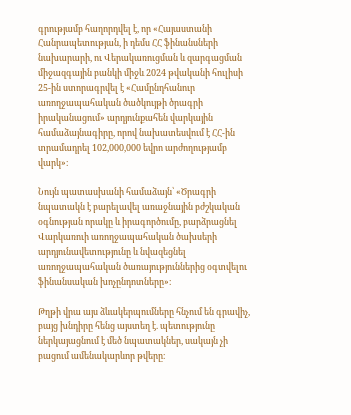գրությամբ հաղորդվել է, որ «Հայաստանի Հանրապետության, ի դեմս ՀՀ ֆինանսների նախարարի, ու Վերակառուցման և զարգացման միջազգային բանկի միջև 2024 թվականի հուլիսի 25-ին ստորագրվել է «Համընդհանուր առողջապահական ծածկույթի ծրագրի իրականացում» արդյունքահեն վարկային համաձայնագիրը, որով նախատեսվում է ՀՀ-ին տրամադրել 102,000,000 եվրո արժողությամբ վարկ»։

Նույն պատասխանի համաձայն՝ «Ծրագրի նպատակն է բարելավել առաջնային բժշկական օգնության որակը և իրագործումը, բարձրացնել Վարկառուի առողջապահական ծախսերի արդյունավետությունը և նվազեցնել առողջապահական ծառայություններից օգտվելու ֆինանսական խոչընդոտները»։

Թղթի վրա այս ձևակերպումները հնչում են գրավիչ, բայց խնդիրը հենց այստեղ է. պետությունը ներկայացնում է մեծ նպատակներ, սակայն չի բացում ամենակարևոր թվերը։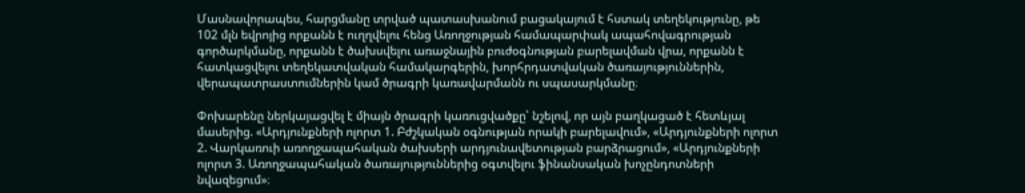Մասնավորապես, հարցմանը տրված պատասխանում բացակայում է հստակ տեղեկությունը, թե 102 մլն եվրոյից որքանն է ուղղվելու հենց Առողջության համապարփակ ապահովագրության գործարկմանը, որքանն է ծախսվելու առաջնային բուժօգնության բարելավման վրա, որքանն է հատկացվելու տեղեկատվական համակարգերին, խորհրդատվական ծառայություններին, վերապատրաստումներին կամ ծրագրի կառավարմանն ու սպասարկմանը։

Փոխարենը ներկայացվել է միայն ծրագրի կառուցվածքը՝ նշելով, որ այն բաղկացած է հետևյալ մասերից. «Արդյունքների ոլորտ 1. Բժշկական օգնության որակի բարելավում», «Արդյունքների ոլորտ 2. Վարկառուի առողջապահական ծախսերի արդյունավետության բարձրացում», «Արդյունքների ոլորտ 3. Առողջապահական ծառայություններից օգտվելու ֆինանսական խոչընդոտների նվազեցում»։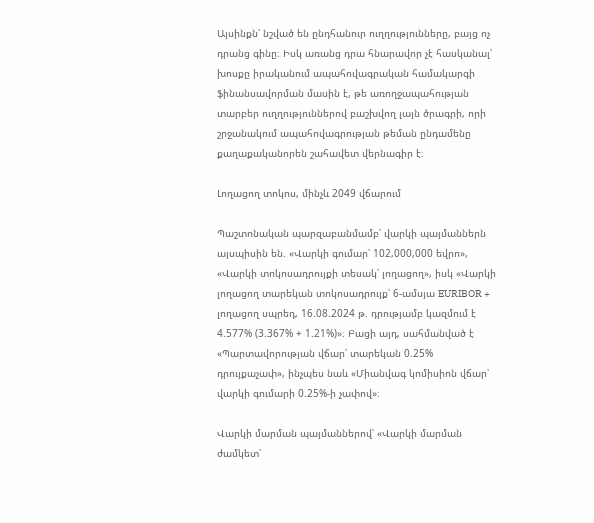Այսինքն՝ նշված են ընդհանուր ուղղությունները, բայց ոչ դրանց գինը։ Իսկ առանց դրա հնարավոր չէ հասկանալ՝ խոսքը իրականում ապահովագրական համակարգի ֆինանսավորման մասին է, թե առողջապահության տարբեր ուղղություններով բաշխվող լայն ծրագրի, որի շրջանակում ապահովագրության թեման ընդամենը քաղաքականորեն շահավետ վերնագիր է։

Լողացող տոկոս, մինչև 2049 վճարում

Պաշտոնական պարզաբանմամբ՝ վարկի պայմաններն այսպիսին են. «Վարկի գումար՝ 102,000,000 եվրո», «Վարկի տոկոսադրույքի տեսակ՝ լողացող», իսկ «Վարկի լողացող տարեկան տոկոսադրույք՝ 6-ամսյա EURIBOR + լողացող սպրեդ, 16.08.2024 թ. դրությամբ կազմում է 4.577% (3.367% + 1.21%)»։ Բացի այդ, սահմանված է «Պարտավորության վճար՝ տարեկան 0.25% դրույքաչափ», ինչպես նաև «Միանվագ կոմիսիոն վճար՝ վարկի գումարի 0.25%-ի չափով»։

Վարկի մարման պայմաններով՝ «Վարկի մարման ժամկետ՝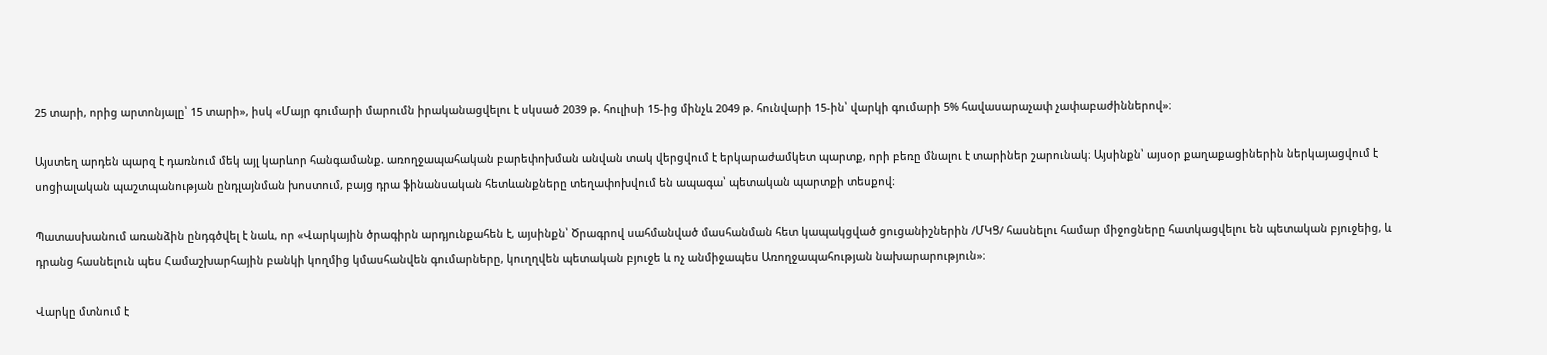25 տարի, որից արտոնյալը՝ 15 տարի», իսկ «Մայր գումարի մարումն իրականացվելու է սկսած 2039 թ. հուլիսի 15-ից մինչև 2049 թ. հունվարի 15-ին՝ վարկի գումարի 5% հավասարաչափ չափաբաժիններով»։

Այստեղ արդեն պարզ է դառնում մեկ այլ կարևոր հանգամանք. առողջապահական բարեփոխման անվան տակ վերցվում է երկարաժամկետ պարտք, որի բեռը մնալու է տարիներ շարունակ։ Այսինքն՝ այսօր քաղաքացիներին ներկայացվում է սոցիալական պաշտպանության ընդլայնման խոստում, բայց դրա ֆինանսական հետևանքները տեղափոխվում են ապագա՝ պետական պարտքի տեսքով։

Պատասխանում առանձին ընդգծվել է նաև, որ «Վարկային ծրագիրն արդյունքահեն է, այսինքն՝ Ծրագրով սահմանված մասհանման հետ կապակցված ցուցանիշներին /ՄԿՑ/ հասնելու համար միջոցները հատկացվելու են պետական բյուջեից, և դրանց հասնելուն պես Համաշխարհային բանկի կողմից կմասհանվեն գումարները, կուղղվեն պետական բյուջե և ոչ անմիջապես Առողջապահության նախարարություն»։

Վարկը մտնում է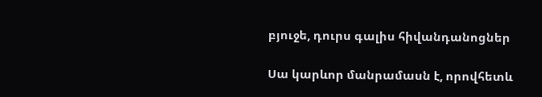բյուջե, դուրս գալիս հիվանդանոցներ

Սա կարևոր մանրամասն է, որովհետև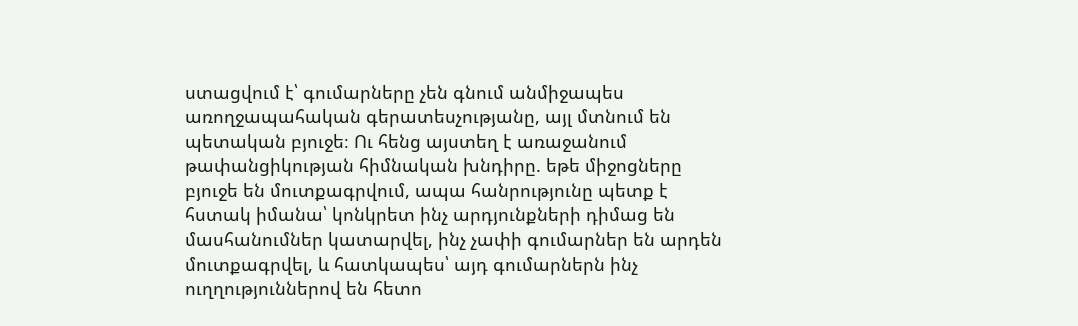ստացվում է՝ գումարները չեն գնում անմիջապես առողջապահական գերատեսչությանը, այլ մտնում են պետական բյուջե։ Ու հենց այստեղ է առաջանում թափանցիկության հիմնական խնդիրը. եթե միջոցները բյուջե են մուտքագրվում, ապա հանրությունը պետք է հստակ իմանա՝ կոնկրետ ինչ արդյունքների դիմաց են մասհանումներ կատարվել, ինչ չափի գումարներ են արդեն մուտքագրվել, և հատկապես՝ այդ գումարներն ինչ ուղղություններով են հետո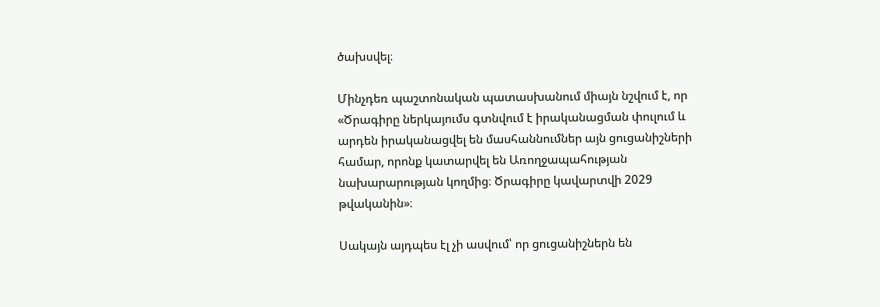ծախսվել։

Մինչդեռ պաշտոնական պատասխանում միայն նշվում է, որ «Ծրագիրը ներկայումս գտնվում է իրականացման փուլում և արդեն իրականացվել են մասհաննումներ այն ցուցանիշների համար, որոնք կատարվել են Առողջապահության նախարարության կողմից։ Ծրագիրը կավարտվի 2029 թվականին»։

Սակայն այդպես էլ չի ասվում՝ որ ցուցանիշներն են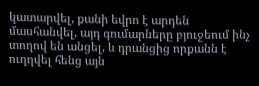կատարվել, քանի եվրո է արդեն մասհանվել, այդ գումարները բյուջեում ինչ տողով են անցել, և դրանցից որքանն է ուղղվել հենց այն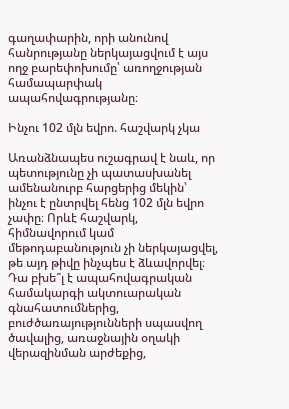գաղափարին, որի անունով հանրությանը ներկայացվում է այս ողջ բարեփոխումը՝ առողջության համապարփակ ապահովագրությանը։

Ինչու 102 մլն եվրո. հաշվարկ չկա

Առանձնապես ուշագրավ է նաև, որ պետությունը չի պատասխանել ամենանուրբ հարցերից մեկին՝ ինչու է ընտրվել հենց 102 մլն եվրո չափը։ Որևէ հաշվարկ, հիմնավորում կամ մեթոդաբանություն չի ներկայացվել, թե այդ թիվը ինչպես է ձևավորվել։ Դա բխե՞լ է ապահովագրական համակարգի ակտուարական գնահատումներից, բուժծառայությունների սպասվող ծավալից, առաջնային օղակի վերազինման արժեքից,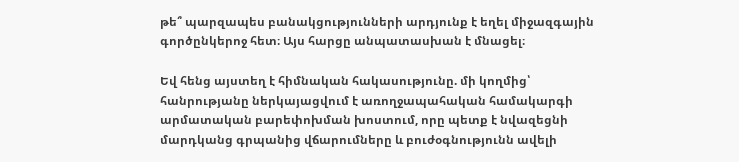թե՞ պարզապես բանակցությունների արդյունք է եղել միջազգային գործընկերոջ հետ։ Այս հարցը անպատասխան է մնացել։

Եվ հենց այստեղ է հիմնական հակասությունը. մի կողմից՝ հանրությանը ներկայացվում է առողջապահական համակարգի արմատական բարեփոխման խոստում, որը պետք է նվազեցնի մարդկանց գրպանից վճարումները և բուժօգնությունն ավելի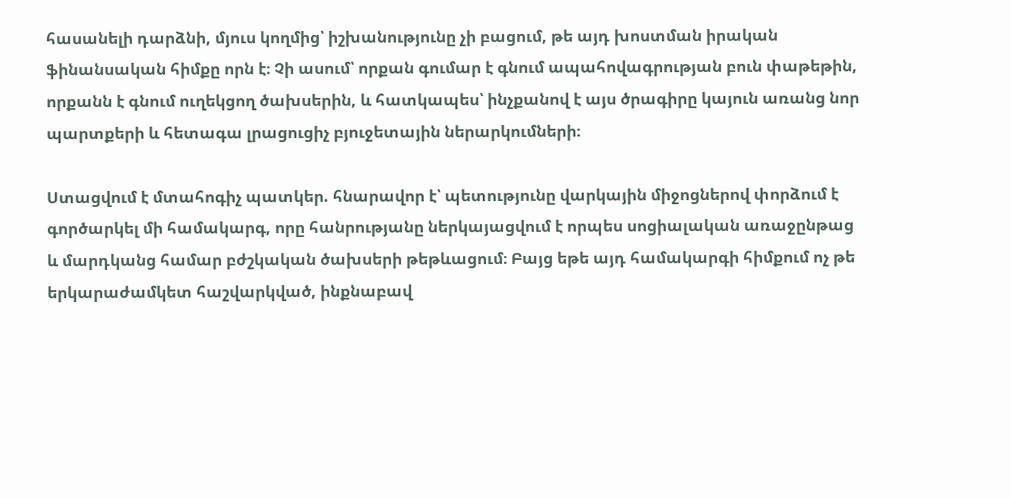հասանելի դարձնի, մյուս կողմից՝ իշխանությունը չի բացում, թե այդ խոստման իրական ֆինանսական հիմքը որն է։ Չի ասում՝ որքան գումար է գնում ապահովագրության բուն փաթեթին, որքանն է գնում ուղեկցող ծախսերին, և հատկապես՝ ինչքանով է այս ծրագիրը կայուն առանց նոր պարտքերի և հետագա լրացուցիչ բյուջետային ներարկումների։

Ստացվում է մտահոգիչ պատկեր. հնարավոր է՝ պետությունը վարկային միջոցներով փորձում է գործարկել մի համակարգ, որը հանրությանը ներկայացվում է որպես սոցիալական առաջընթաց և մարդկանց համար բժշկական ծախսերի թեթևացում։ Բայց եթե այդ համակարգի հիմքում ոչ թե երկարաժամկետ հաշվարկված, ինքնաբավ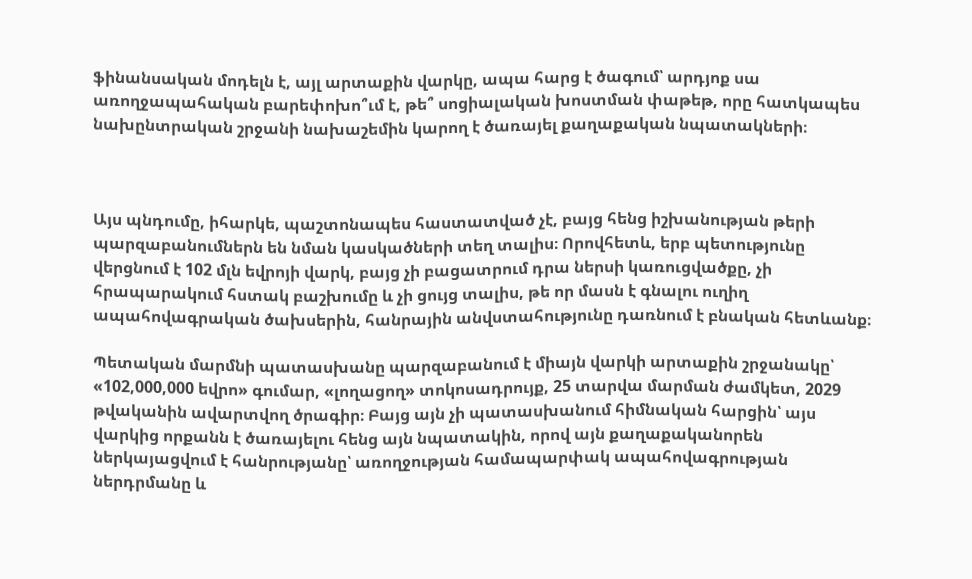ֆինանսական մոդելն է, այլ արտաքին վարկը, ապա հարց է ծագում՝ արդյոք սա առողջապահական բարեփոխո՞ւմ է, թե՞ սոցիալական խոստման փաթեթ, որը հատկապես նախընտրական շրջանի նախաշեմին կարող է ծառայել քաղաքական նպատակների։



Այս պնդումը, իհարկե, պաշտոնապես հաստատված չէ, բայց հենց իշխանության թերի պարզաբանումներն են նման կասկածների տեղ տալիս։ Որովհետև, երբ պետությունը վերցնում է 102 մլն եվրոյի վարկ, բայց չի բացատրում դրա ներսի կառուցվածքը, չի հրապարակում հստակ բաշխումը և չի ցույց տալիս, թե որ մասն է գնալու ուղիղ ապահովագրական ծախսերին, հանրային անվստահությունը դառնում է բնական հետևանք։

Պետական մարմնի պատասխանը պարզաբանում է միայն վարկի արտաքին շրջանակը՝ «102,000,000 եվրո» գումար, «լողացող» տոկոսադրույք, 25 տարվա մարման ժամկետ, 2029 թվականին ավարտվող ծրագիր։ Բայց այն չի պատասխանում հիմնական հարցին՝ այս վարկից որքանն է ծառայելու հենց այն նպատակին, որով այն քաղաքականորեն ներկայացվում է հանրությանը՝ առողջության համապարփակ ապահովագրության ներդրմանը և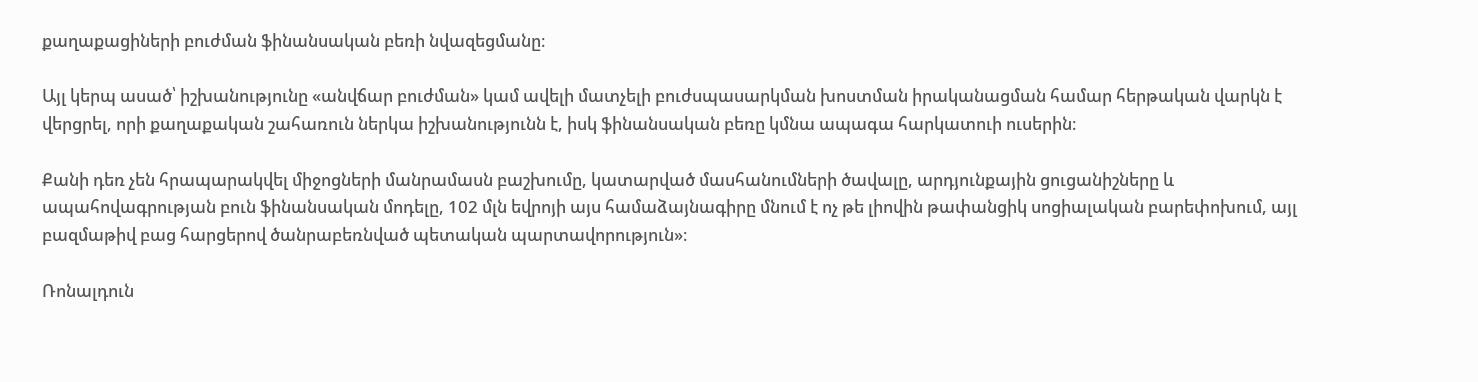քաղաքացիների բուժման ֆինանսական բեռի նվազեցմանը։

Այլ կերպ ասած՝ իշխանությունը «անվճար բուժման» կամ ավելի մատչելի բուժսպասարկման խոստման իրականացման համար հերթական վարկն է վերցրել, որի քաղաքական շահառուն ներկա իշխանությունն է, իսկ ֆինանսական բեռը կմնա ապագա հարկատուի ուսերին։

Քանի դեռ չեն հրապարակվել միջոցների մանրամասն բաշխումը, կատարված մասհանումների ծավալը, արդյունքային ցուցանիշները և ապահովագրության բուն ֆինանսական մոդելը, 102 մլն եվրոյի այս համաձայնագիրը մնում է ոչ թե լիովին թափանցիկ սոցիալական բարեփոխում, այլ բազմաթիվ բաց հարցերով ծանրաբեռնված պետական պարտավորություն»։

Ռոնալդուն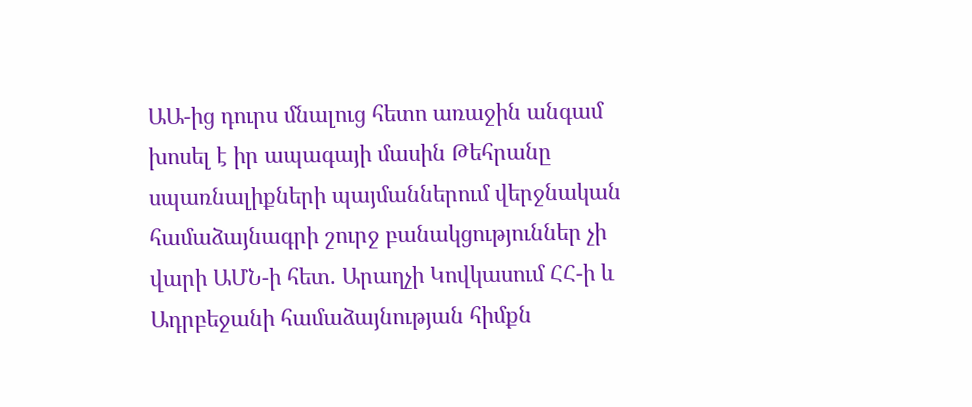ԱԱ-ից դուրս մնալուց հետո առաջին անգամ խոսել է իր ապագայի մասին Թեհրանը սպառնալիքների պայմաններում վերջնական համաձայնագրի շուրջ բանակցություններ չի վարի ԱՄՆ-ի հետ. Արաղչի Կովկասում ՀՀ-ի և Ադրբեջանի համաձայնության հիմքն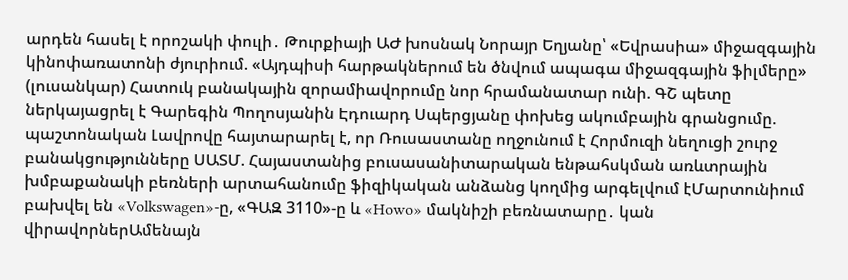արդեն հասել է որոշակի փուլի․ Թուրքիայի ԱԺ խոսնակ Նորայր Եղյանը՝ «Եվրասիա» միջազգային կինոփառատոնի ժյուրիում. «Այդպիսի հարթակներում են ծնվում ապագա միջազգային ֆիլմերը» (լուսանկար) Հատուկ բանակային զորամիավորումը նոր հրամանատար ունի. ԳՇ պետը ներկայացրել է Գարեգին Պողոսյանին Էդուարդ Սպերցյանը փոխեց ակումբային գրանցումը. պաշտոնական Լավրովը հայտարարել է, որ Ռուսաստանը ողջունում է Հորմուզի նեղուցի շուրջ բանակցությունները ՍԱՏՄ. Հայաստանից բուսասանիտարական ենթահսկման առևտրային խմբաքանակի բեռների արտահանումը ֆիզիկական անձանց կողմից արգելվում էՄարտունիում բախվել են «Volkswagen»-ը, «ԳԱԶ 3110»-ը և «Howo» մակնիշի բեռնատարը․ կան վիրավորներԱմենայն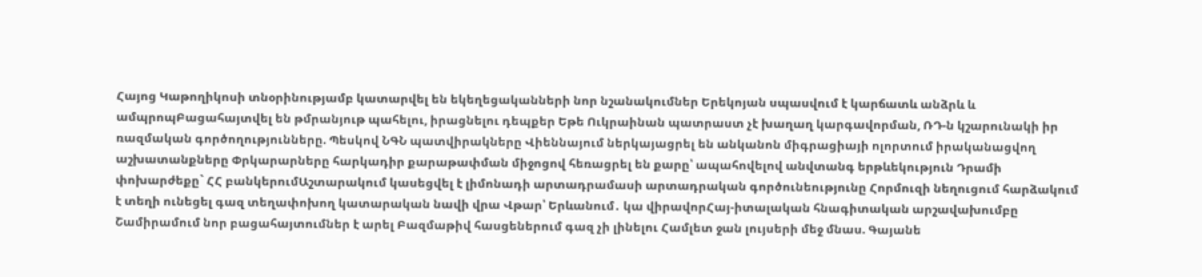Հայոց Կաթողիկոսի տնօրինությամբ կատարվել են եկեղեցականների նոր նշանակումներ Երեկոյան սպասվում է կարճատև անձրև և ամպրոպԲացահայտվել են թմրանյութ պահելու, իրացնելու դեպքեր Եթե Ուկրաինան պատրաստ չէ խաղաղ կարգավորման, ՌԴ-ն կշարունակի իր ռազմական գործողությունները. Պեսկով ՆԳՆ պատվիրակները Վիեննայում ներկայացրել են անկանոն միգրացիայի ոլորտում իրականացվող աշխատանքները Փրկարարները հարկադիր քարաթափման միջոցով հեռացրել են քարը՝ ապահովելով անվտանգ երթևեկություն Դրամի փոխարժեքը` ՀՀ բանկերումԱշտարակում կասեցվել է լիմոնադի արտադրամասի արտադրական գործունեությունը Հորմուզի նեղուցում հարձակում է տեղի ունեցել գազ տեղափոխող կատարական նավի վրա Վթար՝ Երևանում․ կա վիրավորՀայ-իտալական հնագիտական արշավախումբը Շամիրամում նոր բացահայտումներ է արել Բազմաթիվ հասցեներում գազ չի լինելու Համլետ ջան լույսերի մեջ մնաս. Գայանե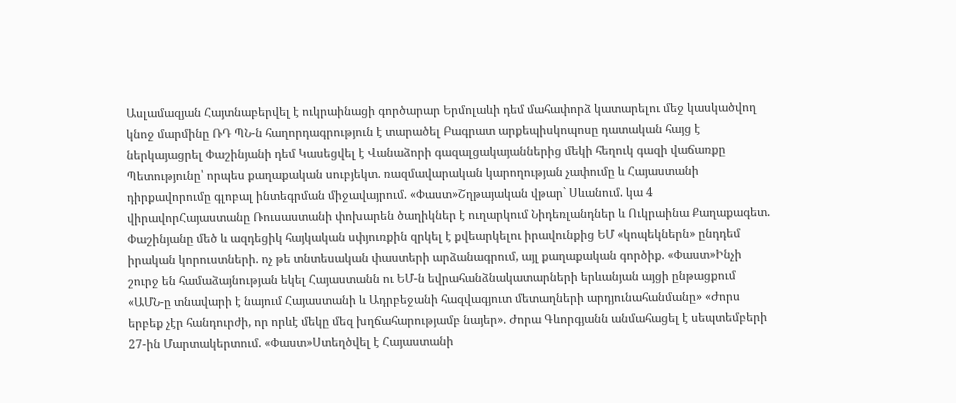Ասլամազյան Հայտնաբերվել է ուկրաինացի գործարար Երմոլաևի դեմ մահափորձ կատարելու մեջ կասկածվող կնոջ մարմինը ՌԴ ՊՆ-ն հաղորդագրություն է տարածել Բագրատ արքեպիսկոպոսը դատական հայց է ներկայացրել Փաշինյանի դեմ Կասեցվել է Վանաձորի գազալցակայաններից մեկի հեղուկ գազի վաճառքը Պետությունը՝ որպես քաղաքական սուբյեկտ. ռազմավարական կարողության չափումը և Հայաստանի դիրքավորումը գլոբալ ինտեգրման միջավայրում. «Փաստ»Շղթայական վթար` Սևանում. կա 4 վիրավորՀայաստանը Ռուսաստանի փոխարեն ծաղիկներ է ուղարկում Նիդեռլանդներ և Ուկրաինա Քաղաքագետ. Փաշինյանը մեծ և ազդեցիկ հայկական սփյուռքին զրկել է քվեարկելու իրավունքից ԵՄ «կոպեկներն» ընդդեմ իրական կորուստների. ոչ թե տնտեսական փաստերի արձանագրում, այլ քաղաքական գործիք. «Փաստ»Ինչի շուրջ են համաձայնության եկել Հայաստանն ու ԵՄ-ն եվրահանձնակատարների երևանյան այցի ընթացքում «ԱՄՆ-ը տնավարի է նայում Հայաստանի և Ադրբեջանի հազվագյուտ մետաղների արդյունահանմանը» «Ժորս երբեք չէր հանդուրժի, որ որևէ մեկը մեզ խղճահարությամբ նայեր». Ժորա Գևորգյանն անմահացել է սեպտեմբերի 27-ին Մարտակերտում. «Փաստ»Ստեղծվել է Հայաստանի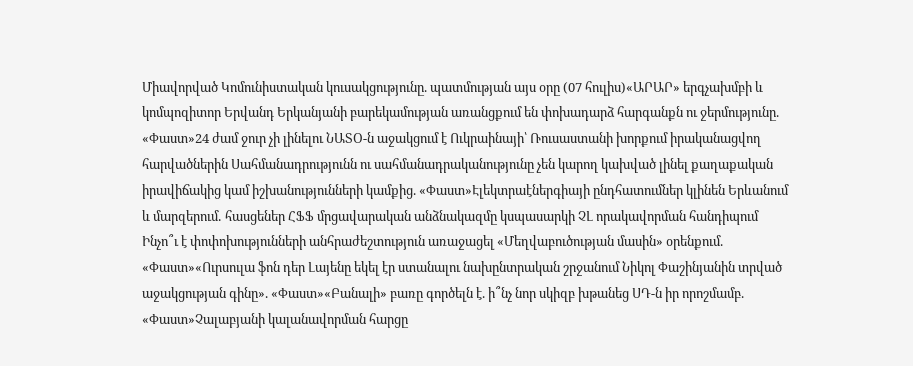Միավորված Կոմունիստական կուսակցությունը. պատմության այս օրը (07 հուլիս)«ԱՐԱՐ» երգչախմբի և կոմպոզիտոր Երվանդ Երկանյանի բարեկամության առանցքում են փոխադարձ հարգանքն ու ջերմությունը. «Փաստ»24 ժամ ջուր չի լինելու ՆԱՏՕ-ն աջակցում է Ուկրաինայի՝ Ռուսաստանի խորքում իրականացվող հարվածներին Սահմանադրությունն ու սահմանադրականությունը չեն կարող կախված լինել քաղաքական իրավիճակից կամ իշխանությունների կամքից. «Փաստ»Էլեկտրաէներգիայի ընդհատումներ կլինեն Երևանում և մարզերում․ հասցեներ ՀՖՖ մրցավարական անձնակազմը կսպասարկի ՉԼ որակավորման հանդիպում Ինչո՞ւ է փոփոխությունների անհրաժեշտություն առաջացել «Մեղվաբուծության մասին» օրենքում. «Փաստ»«Ուրսուլա ֆոն դեր Լայենը եկել էր ստանալու նախընտրական շրջանում Նիկոլ Փաշինյանին տրված աջակցության գինը». «Փաստ»«Բանալի» բառը գործելն է. ի՞նչ նոր սկիզբ խթանեց ՍԴ-ն իր որոշմամբ. «Փաստ»Չալաբյանի կալանավորման հարցը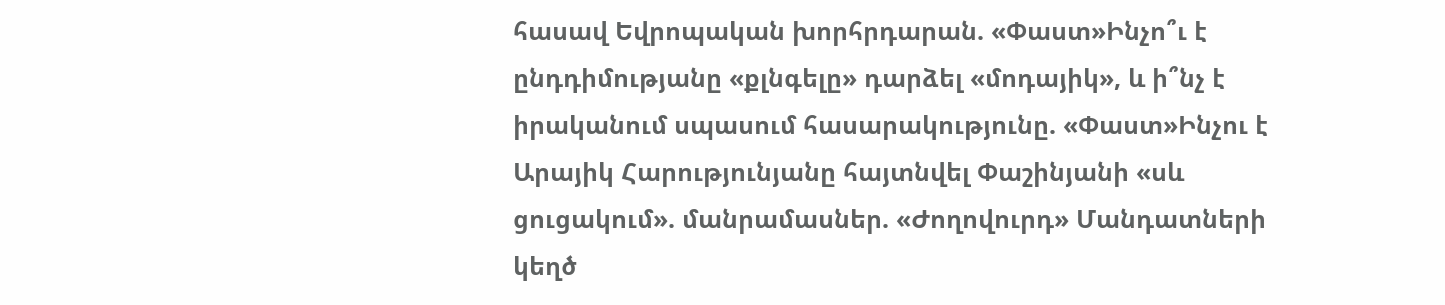հասավ Եվրոպական խորհրդարան. «Փաստ»Ինչո՞ւ է ընդդիմությանը «քլնգելը» դարձել «մոդայիկ», և ի՞նչ է իրականում սպասում հասարակությունը. «Փաստ»Ինչու է Արայիկ Հարությունյանը հայտնվել Փաշինյանի «սև ցուցակում». մանրամասներ. «Ժողովուրդ» Մանդատների կեղծ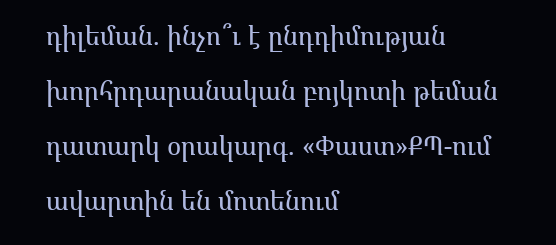դիլեման. ինչո՞ւ է ընդդիմության խորհրդարանական բոյկոտի թեման դատարկ օրակարգ. «Փաստ»ՔՊ-ում ավարտին են մոտենում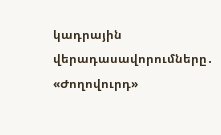կադրային վերադասավորումները․ «Ժողովուրդ»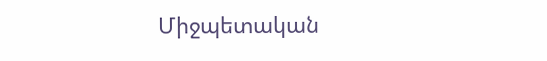Միջպետական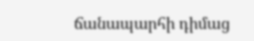ճանապարհի դիմաց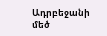Ադրբեջանի մեծ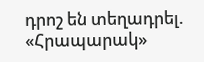դրոշ են տեղադրել. «Հրապարակ»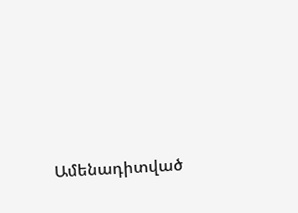Ամենադիտված